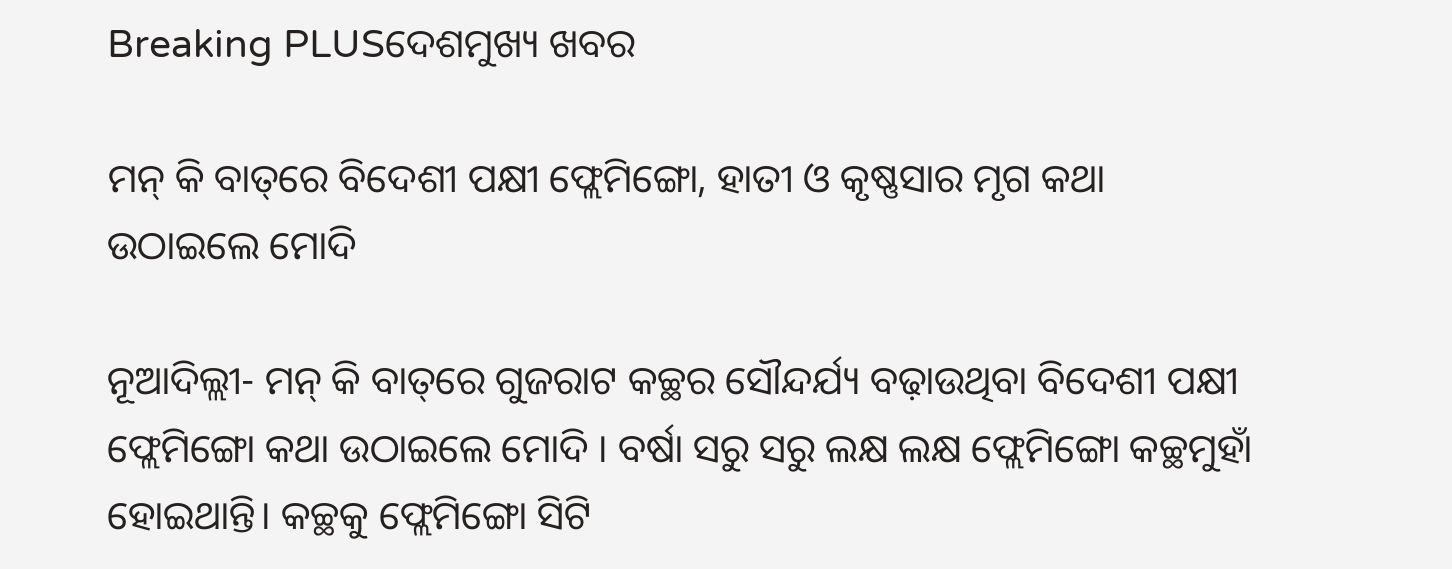Breaking PLUSଦେଶମୁଖ୍ୟ ଖବର

ମନ୍‌ କି ବାତ୍‌ରେ ବିଦେଶୀ ପକ୍ଷୀ ଫ୍ଲେମିଙ୍ଗୋ, ହାତୀ ଓ କୃଷ୍ଣସାର ମୃଗ କଥା ଉଠାଇଲେ ମୋଦି

ନୂଆଦିଲ୍ଲୀ- ମନ୍‌ କି ବାତ୍‌ରେ ଗୁଜରାଟ କଚ୍ଛର ସୌନ୍ଦର୍ଯ୍ୟ ବଢ଼ାଉଥିବା ବିଦେଶୀ ପକ୍ଷୀ ଫ୍ଲେମିଙ୍ଗୋ କଥା ଉଠାଇଲେ ମୋଦି । ବର୍ଷା ସରୁ ସରୁ ଲକ୍ଷ ଲକ୍ଷ ଫ୍ଲେମିଙ୍ଗୋ କଚ୍ଛମୁହାଁ ହୋଇଥାନ୍ତି। କଚ୍ଛକୁ ଫ୍ଲେମିଙ୍ଗୋ ସିଟି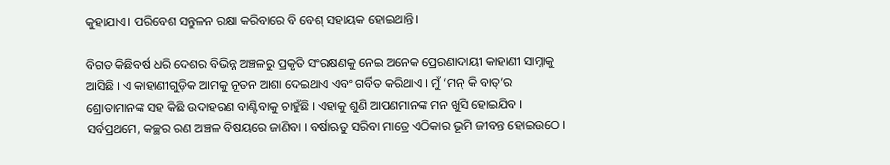କୁହାଯାଏ। ପରିବେଶ ସନ୍ତୁଳନ ରକ୍ଷା କରିବାରେ ବି ବେଶ୍ ସହାୟକ ହୋଇଥାନ୍ତି।

ବିଗତ କିଛିବର୍ଷ ଧରି ଦେଶର ବିଭିନ୍ନ ଅଞ୍ଚଳରୁ ପ୍ରକୃତି ସଂରକ୍ଷଣକୁ ନେଇ ଅନେକ ପ୍ରେରଣାଦାୟୀ କାହାଣୀ ସାମ୍ନାକୁ ଆସିଛି । ଏ କାହାଣୀଗୁଡ଼ିକ ଆମକୁ ନୂତନ ଆଶା ଦେଇଥାଏ ଏବଂ ଗର୍ବିତ କରିଥାଏ । ମୁଁ ‘ମନ୍ କି ବାତ୍’ର ଶ୍ରୋତାମାନଙ୍କ ସହ କିଛି ଉଦାହରଣ ବାଣ୍ଟିବାକୁ ଚାହୁଁଛି । ଏହାକୁ ଶୁଣି ଆପଣମାନଙ୍କ ମନ ଖୁସି ହୋଇଯିବ । ସର୍ବପ୍ରଥମେ, କଚ୍ଛର ରଣ ଅଞ୍ଚଳ ବିଷୟରେ ଜାଣିବା । ବର୍ଷାଋତୁ ସରିବା ମାତ୍ରେ ଏଠିକାର ଭୂମି ଜୀବନ୍ତ ହୋଇଉଠେ ।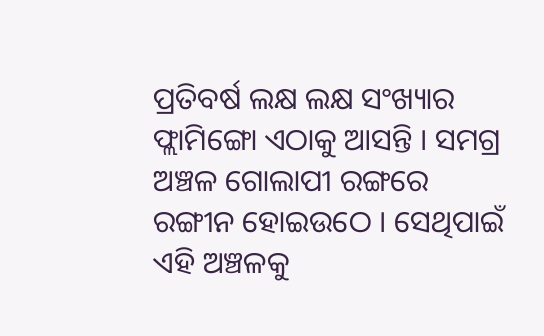ପ୍ରତିବର୍ଷ ଲକ୍ଷ ଲକ୍ଷ ସଂଖ୍ୟାର ଫ୍ଲାମିଙ୍ଗୋ ଏଠାକୁ ଆସନ୍ତି । ସମଗ୍ର ଅଞ୍ଚଳ ଗୋଲାପୀ ରଙ୍ଗରେ ରଙ୍ଗୀନ ହୋଇଉଠେ । ସେଥିପାଇଁ ଏହି ଅଞ୍ଚଳକୁ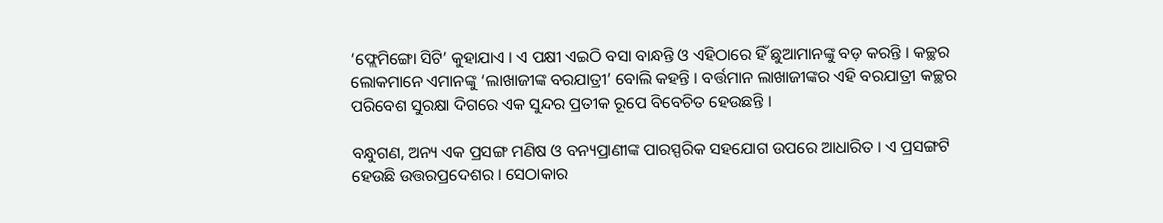‘ଫ୍ଲେମିଙ୍ଗୋ ସିଟି’ କୁହାଯାଏ । ଏ ପକ୍ଷୀ ଏଇଠି ବସା ବାନ୍ଧନ୍ତି ଓ ଏହିଠାରେ ହିଁ ଛୁଆମାନଙ୍କୁ ବଡ଼ କରନ୍ତି । କଚ୍ଛର ଲୋକମାନେ ଏମାନଙ୍କୁ ‘ଲାଖାଜୀଙ୍କ ବରଯାତ୍ରୀ’ ବୋଲି କହନ୍ତି । ବର୍ତ୍ତମାନ ଲାଖାଜୀଙ୍କର ଏହି ବରଯାତ୍ରୀ କଚ୍ଛର ପରିବେଶ ସୁରକ୍ଷା ଦିଗରେ ଏକ ସୁନ୍ଦର ପ୍ରତୀକ ରୂପେ ବିବେଚିତ ହେଉଛନ୍ତି ।

ବନ୍ଧୁଗଣ, ଅନ୍ୟ ଏକ ପ୍ରସଙ୍ଗ ମଣିଷ ଓ ବନ୍ୟପ୍ରାଣୀଙ୍କ ପାରସ୍ପରିକ ସହଯୋଗ ଉପରେ ଆଧାରିତ । ଏ ପ୍ରସଙ୍ଗଟି ହେଉଛି ଉତ୍ତରପ୍ରଦେଶର । ସେଠାକାର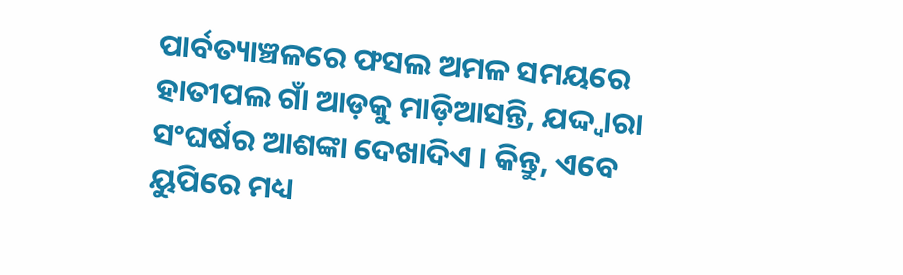ପାର୍ବତ୍ୟାଞ୍ଚଳରେ ଫସଲ ଅମଳ ସମୟରେ ହାତୀପଲ ଗାଁ ଆଡ଼କୁ ମାଡ଼ିଆସନ୍ତି, ଯଦ୍ଦ୍ୱାରା ସଂଘର୍ଷର ଆଶଙ୍କା ଦେଖାଦିଏ । କିନ୍ତୁ, ଏବେ ୟୁପିରେ ମଧ୍ୟ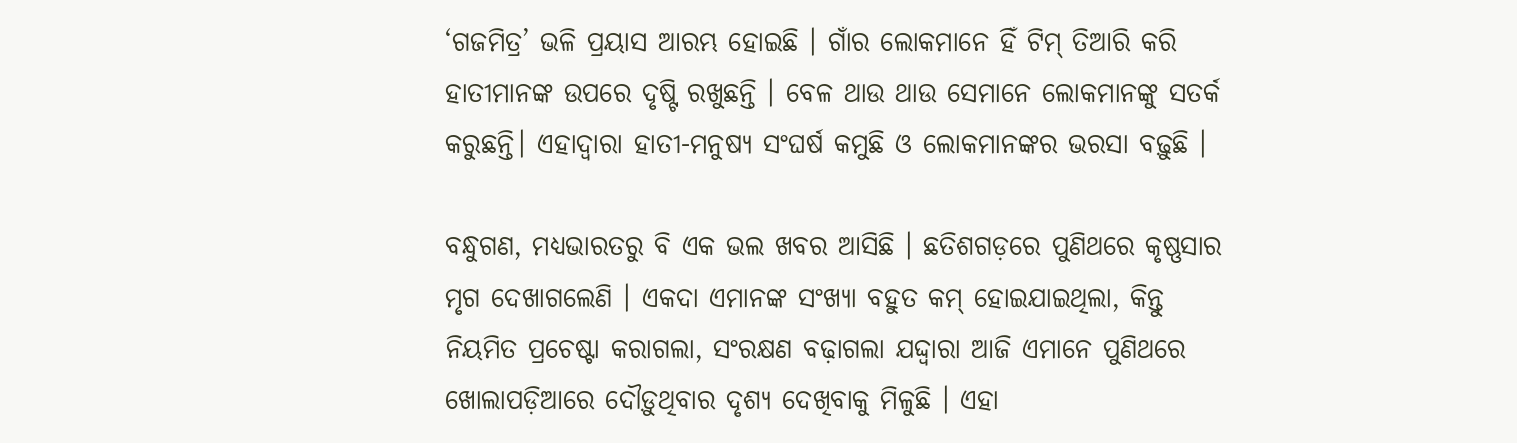‘ଗଜମିତ୍ର’ ଭଳି ପ୍ରୟାସ ଆରମ୍ଭ ହୋଇଛି । ଗାଁର ଲୋକମାନେ ହିଁ ଟିମ୍ ତିଆରି କରି ହାତୀମାନଙ୍କ ଉପରେ ଦୃଷ୍ଟି ରଖୁଛନ୍ତି । ବେଳ ଥାଉ ଥାଉ ସେମାନେ ଲୋକମାନଙ୍କୁ ସତର୍କ କରୁଛନ୍ତି। ଏହାଦ୍ୱାରା ହାତୀ-ମନୁଷ୍ୟ ସଂଘର୍ଷ କମୁଛି ଓ ଲୋକମାନଙ୍କର ଭରସା ବଢ଼ୁଛି ।

ବନ୍ଧୁଗଣ, ମଧ୍ୟଭାରତରୁ ବି ଏକ ଭଲ ଖବର ଆସିଛି । ଛତିଶଗଡ଼ରେ ପୁଣିଥରେ କୃଷ୍ଣସାର ମୃଗ ଦେଖାଗଲେଣି । ଏକଦା ଏମାନଙ୍କ ସଂଖ୍ୟା ବହୁତ କମ୍ ହୋଇଯାଇଥିଲା, କିନ୍ତୁ ନିୟମିତ ପ୍ରଚେଷ୍ଟା କରାଗଲା, ସଂରକ୍ଷଣ ବଢ଼ାଗଲା ଯଦ୍ଦ୍ୱାରା ଆଜି ଏମାନେ ପୁଣିଥରେ ଖୋଲାପଡ଼ିଆରେ ଦୌଡ଼ୁଥିବାର ଦୃଶ୍ୟ ଦେଖିବାକୁ ମିଳୁଛି । ଏହା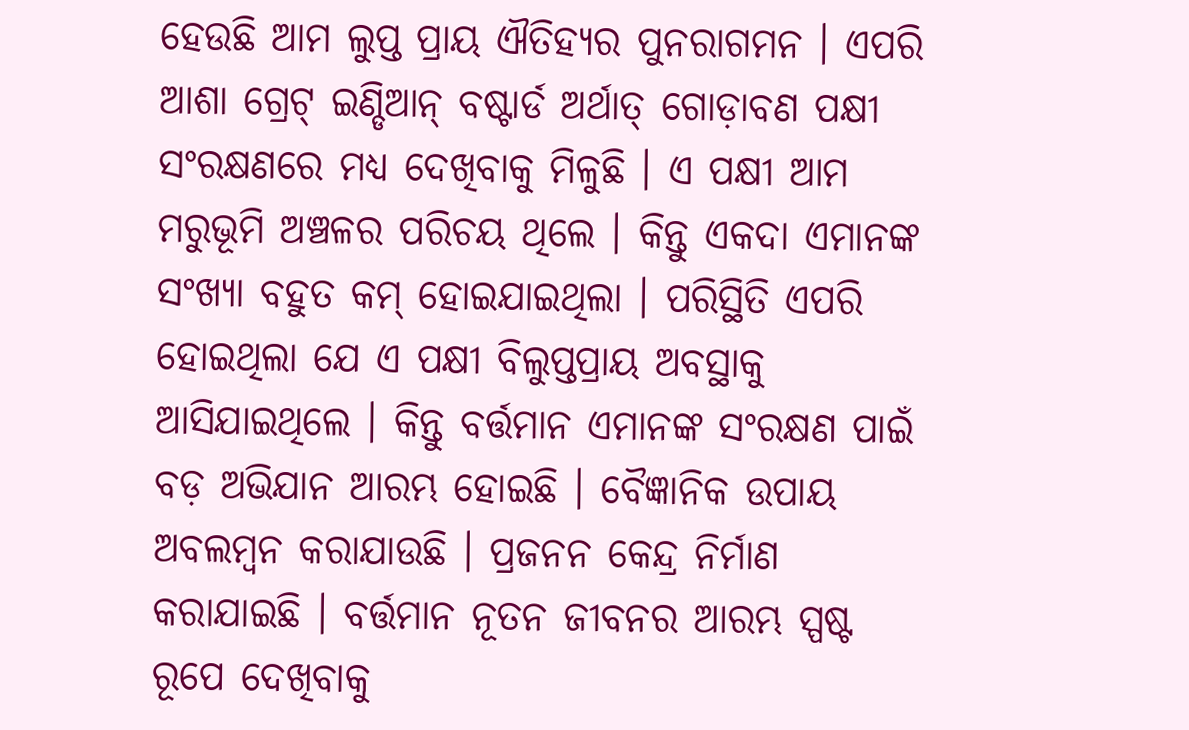ହେଉଛି ଆମ ଲୁପ୍ତ ପ୍ରାୟ ଐତିହ୍ୟର ପୁନରାଗମନ । ଏପରି ଆଶା ଗ୍ରେଟ୍ ଇଣ୍ଡିଆନ୍ ବଷ୍ଟାର୍ଡ ଅର୍ଥାତ୍ ଗୋଡ଼ାବଣ ପକ୍ଷୀ ସଂରକ୍ଷଣରେ ମଧ୍ୟ ଦେଖିବାକୁ ମିଳୁଛି । ଏ ପକ୍ଷୀ ଆମ ମରୁଭୂମି ଅଞ୍ଚଳର ପରିଚୟ ଥିଲେ । କିନ୍ତୁ ଏକଦା ଏମାନଙ୍କ ସଂଖ୍ୟା ବହୁତ କମ୍ ହୋଇଯାଇଥିଲା । ପରିସ୍ଥିତି ଏପରି ହୋଇଥିଲା ଯେ ଏ ପକ୍ଷୀ ବିଲୁପ୍ତପ୍ରାୟ ଅବସ୍ଥାକୁ ଆସିଯାଇଥିଲେ । କିନ୍ତୁ ବର୍ତ୍ତମାନ ଏମାନଙ୍କ ସଂରକ୍ଷଣ ପାଇଁ ବଡ଼ ଅଭିଯାନ ଆରମ୍ଭ ହୋଇଛି । ବୈଜ୍ଞାନିକ ଉପାୟ ଅବଲମ୍ବନ କରାଯାଉଛି । ପ୍ରଜନନ କେନ୍ଦ୍ର ନିର୍ମାଣ କରାଯାଇଛି । ବର୍ତ୍ତମାନ ନୂତନ ଜୀବନର ଆରମ୍ଭ ସ୍ପଷ୍ଟ ରୂପେ ଦେଖିବାକୁ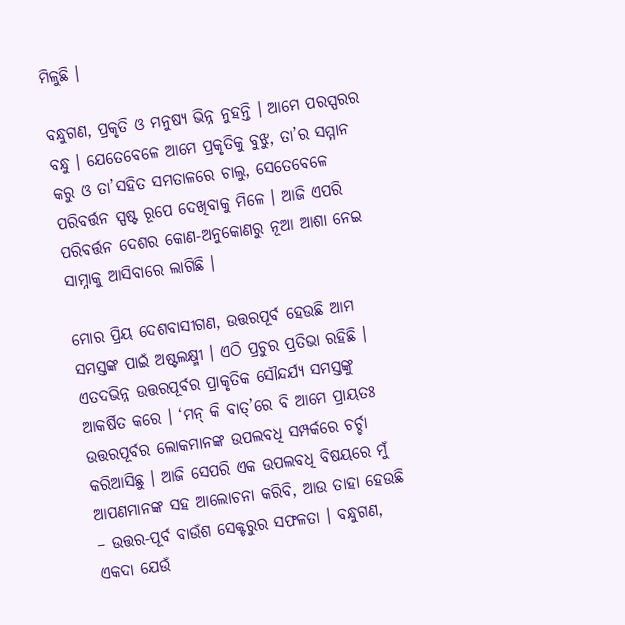ମିଳୁଛି ।

ବନ୍ଧୁଗଣ, ପ୍ରକୃତି ଓ ମନୁଷ୍ୟ ଭିନ୍ନ ନୁହନ୍ତି । ଆମେ ପରସ୍ପରର ବନ୍ଧୁ । ଯେତେବେଳେ ଆମେ ପ୍ରକୃତିକୁ ବୁଝୁ, ତା’ର ସମ୍ମାନ କରୁ ଓ ତା’ସହିତ ସମତାଳରେ ଚାଲୁ, ସେତେବେଳେ ପରିବର୍ତ୍ତନ ସ୍ପଷ୍ଟ ରୂପେ ଦେଖିବାକୁ ମିଳେ । ଆଜି ଏପରି ପରିବର୍ତ୍ତନ ଦେଶର କୋଣ-ଅନୁକୋଣରୁ ନୂଆ ଆଶା ନେଇ ସାମ୍ନାକୁ ଆସିବାରେ ଲାଗିଛି ।

ମୋର ପ୍ରିୟ ଦେଶବାସୀଗଣ, ଉତ୍ତରପୂର୍ବ ହେଉଛି ଆମ ସମସ୍ତଙ୍କ ପାଇଁ ଅଷ୍ଟଲକ୍ଷ୍ମୀ । ଏଠି ପ୍ରଚୁର ପ୍ରତିଭା ରହିଛି । ଏତଦଭିନ୍ନ ଉତ୍ତରପୂର୍ବର ପ୍ରାକୃତିକ ସୌନ୍ଦର୍ଯ୍ୟ ସମସ୍ତଙ୍କୁ ଆକର୍ଷିତ କରେ । ‘ମନ୍ କି ବାତ୍’ରେ ବି ଆମେ ପ୍ରାୟତଃ ଉତ୍ତରପୂର୍ବର ଲୋକମାନଙ୍କ ଉପଲବଧି ସମ୍ପର୍କରେ ଚର୍ଚ୍ଚା କରିଆସିଛୁ । ଆଜି ସେପରି ଏକ ଉପଲବଧି ବିଷୟରେ ମୁଁ ଆପଣମାନଙ୍କ ସହ ଆଲୋଚନା କରିବି, ଆଉ ତାହା ହେଉଛି – ଉତ୍ତର-ପୂର୍ବ ବାଉଁଶ ସେକ୍ଟରୁର ସଫଳତା । ବନ୍ଧୁଗଣ, ଏକଦା ଯେଉଁ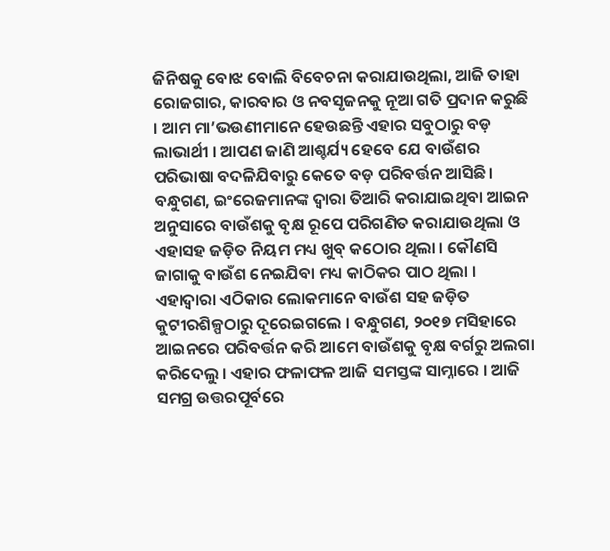ଜିନିଷକୁ ବୋଝ ବୋଲି ବିବେଚନା କରାଯାଉଥିଲା, ଆଜି ତାହା ରୋଜଗାର, କାରବାର ଓ ନବସୃଜନକୁ ନୂଆ ଗତି ପ୍ରଦାନ କରୁଛି । ଆମ ମା’ଭଉଣୀମାନେ ହେଉଛନ୍ତି ଏହାର ସବୁଠାରୁ ବଡ଼ ଲାଭାର୍ଥୀ । ଆପଣ ଜାଣି ଆଶ୍ଚର୍ଯ୍ୟ ହେବେ ଯେ ବାଉଁଶର ପରିଭାଷା ବଦଳିଯିବାରୁ କେତେ ବଡ଼ ପରିବର୍ତ୍ତନ ଆସିଛି । ବନ୍ଧୁଗଣ, ଇଂରେଜମାନଙ୍କ ଦ୍ୱାରା ତିଆରି କରାଯାଇଥିବା ଆଇନ ଅନୁସାରେ ବାଉଁଶକୁ ବୃକ୍ଷ ରୂପେ ପରିଗଣିତ କରାଯାଉଥିଲା ଓ ଏହାସହ ଜଡ଼ିତ ନିୟମ ମଧ୍ୟ ଖୁବ୍ କଠୋର ଥିଲା । କୌଣସି ଜାଗାକୁ ବାଉଁଶ ନେଇଯିବା ମଧ୍ୟ କାଠିକର ପାଠ ଥିଲା । ଏହାଦ୍ୱାରା ଏଠିକାର ଲୋକମାନେ ବାଉଁଶ ସହ ଜଡ଼ିତ କୁଟୀରଶିଳ୍ପଠାରୁ ଦୂରେଇଗଲେ । ବନ୍ଧୁଗଣ, ୨୦୧୭ ମସିହାରେ ଆଇନରେ ପରିବର୍ତ୍ତନ କରି ଆମେ ବାଉଁଶକୁ ବୃକ୍ଷ ବର୍ଗରୁ ଅଲଗା କରିଦେଲୁ । ଏହାର ଫଳାଫଳ ଆଜି ସମସ୍ତଙ୍କ ସାମ୍ନାରେ । ଆଜି ସମଗ୍ର ଉତ୍ତରପୂର୍ବରେ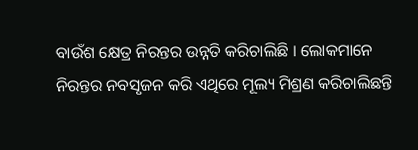ବାଉଁଶ କ୍ଷେତ୍ର ନିରନ୍ତର ଉନ୍ନତି କରିଚାଲିଛି । ଲୋକମାନେ ନିରନ୍ତର ନବସୃଜନ କରି ଏଥିରେ ମୂଲ୍ୟ ମିଶ୍ରଣ କରିଚାଲିଛନ୍ତି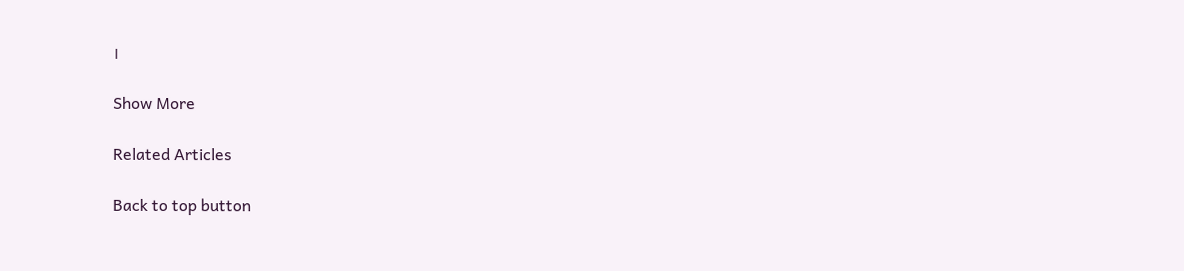।

Show More

Related Articles

Back to top button